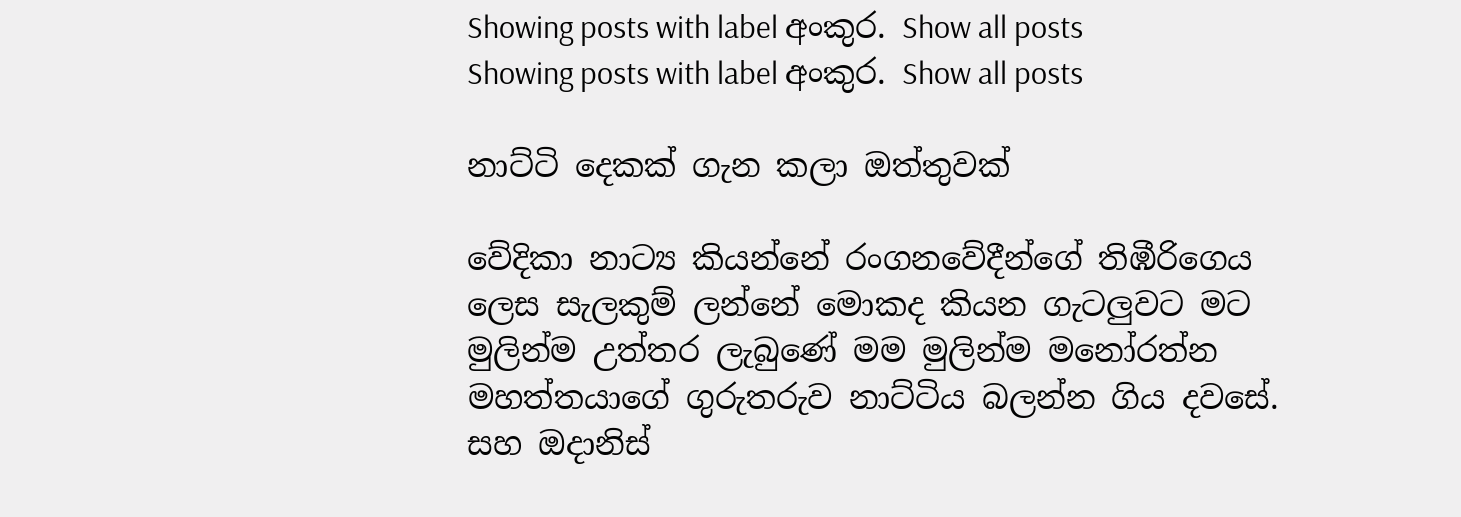Showing posts with label අංකුර. Show all posts
Showing posts with label අංකුර. Show all posts

නාට්ටි දෙකක් ගැන කලා ඔත්තුවක්

වේදිකා නාට්‍ය කියන්නේ රංගනවේදීන්ගේ තිඹීරිගෙය ලෙස සැලකුම් ලන්නේ මොකද කියන ගැටලුවට මට මුලින්ම උත්තර ලැබුණේ මම මුලින්ම මනෝරත්න මහත්තයාගේ ගුරුතරුව නාට්ටිය බලන්න ගිය දවසේ. සහ ඔදානිස්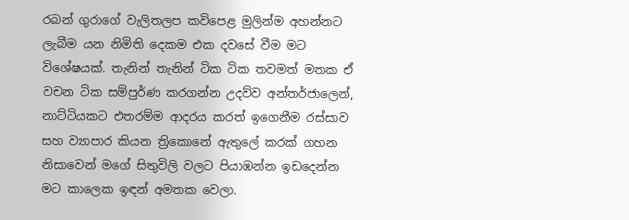රබන් ගුරාගේ වැලිතලප කවිපෙළ මුලින්ම අහන්නට ලැබීම යන නිමිති දෙකම එක දවසේ වීම මට විශේෂයක්. තැනින් තැනින් ටික ටික තවමත් මතක ඒ වචන ටික සම්පුර්ණ කරගන්න උදව්ව අන්තර්ජාලෙන්, නාට්ටියකට එතරම්ම ආදරය කරත් ඉගෙනීම රස්සාව සහ ව්‍යාපාර කියන ත්‍රිකොනේ ඇතුලේ කරක් ගහන නිසාවෙන් මගේ සිතුවිලි වලට පියාඹන්න ඉඩදෙන්න මට කාලෙක ඉඳන් අමතක වෙලා.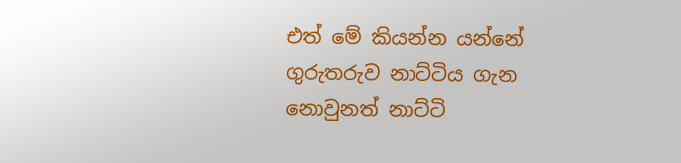එත් මේ කියන්න යන්නේ ගුරුතරුව නාට්ටිය ගැන නොවුනත් නාට්ටි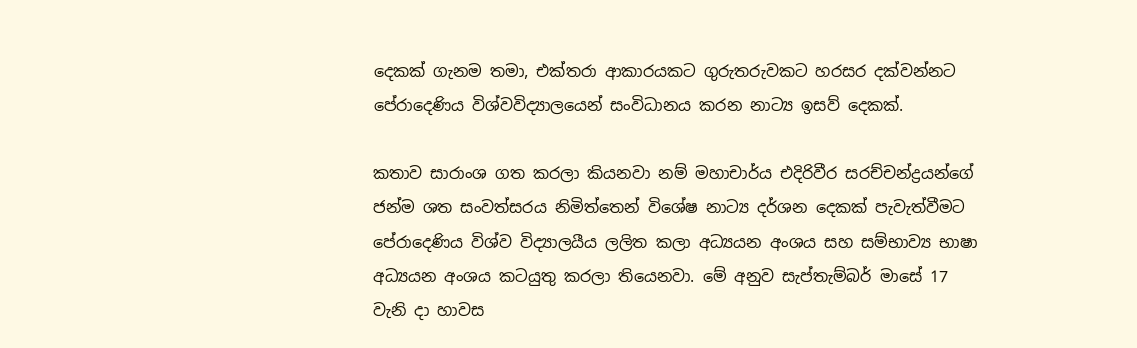දෙකක් ගැනම තමා, එක්තරා ආකාරයකට ගුරුතරුවකට හරසර දක්වන්නට පේරාදෙණිය විශ්වවිද්‍යාලයෙන් සංවිධානය කරන නාට්‍ය ඉසව් දෙකක්.

කතාව සාරාංශ ගත කරලා කියනවා නම් මහාචාර්ය එදිරිවීර සරච්චන්ද්‍රයන්ගේ ජන්ම ශත සංවත්සරය නිමිත්තෙන් විශේෂ නාට්‍ය දර්ශන දෙකක් පැවැත්වීමට පේරාදෙණිය විශ්ව විද්‍යාලයීය ලලිත කලා අධ්‍යයන අංශය සහ සම්භාව්‍ය භාෂා අධ්‍යයන අංශය කටයුතු කරලා තියෙනවා. මේ අනුව සැප්තැම්බර් මාසේ 17 වැනි දා හාවස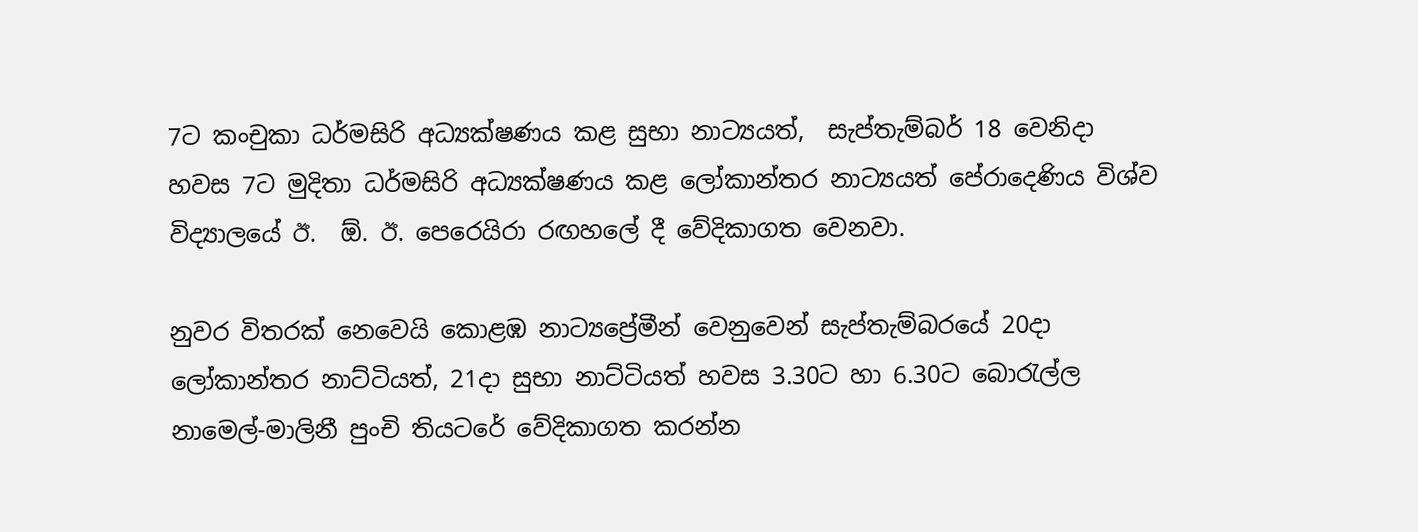7ට කංචුකා ධර්මසිරි අධ්‍යක්ෂණය කළ සුභා නාට්‍යයත්,  සැප්තැම්බර් 18 වෙනිදා හවස 7ට මුදිතා ධර්මසිරි අධ්‍යක්ෂණය කළ ලෝකාන්තර නාට්‍යයත් පේරාදෙණිය විශ්ව විද්‍යාලයේ ඊ.  ඕ. ඊ. පෙරෙයිරා රඟහලේ දී වේදිකාගත වෙනවා.

නුවර විතරක් නෙවෙයි කොළඹ නාට්‍යප්‍රේමීන් වෙනුවෙන් සැප්තැම්බරයේ 20දා ලෝකාන්තර නාට්ටියත්, 21දා සුභා නාට්ටියත් හවස 3.30ට හා 6.30ට බොරැල්ල නාමෙල්-මාලිනී පුංචි තියටරේ වේදිකාගත කරන්න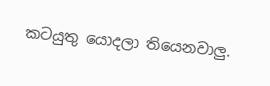කටයුතු යොදලා තියෙනවාලු.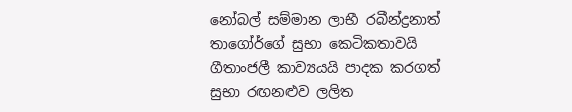නෝබල් සම්මාන ලාභී රබීන්ද්‍රනාත් තාගෝර්ගේ සුභා කෙටිකතාවයි ගීතාංජලී කාව්‍යයයි පාදක කරගත් සුභා රඟනළුව ලලිත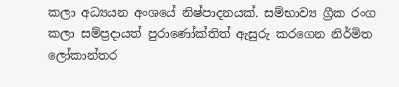කලා අධ්‍යයන අංශයේ නිෂ්පාදනයක්. සම්භාව්‍ය ග්‍රීක රංග කලා සම්ප්‍රදායත් පුරාණෝක්තිත් ඇසුරු කරගෙන නිර්මිත ලෝකාන්තර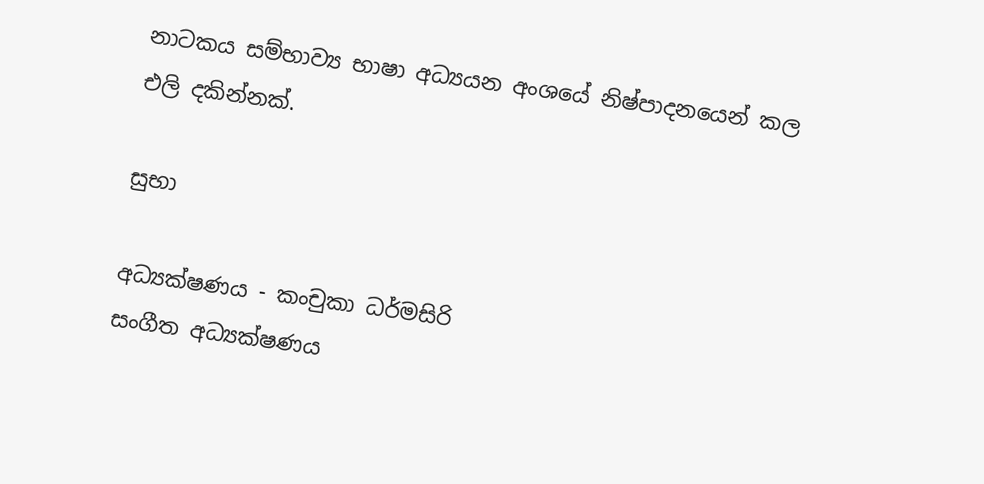නාටකය සම්භාව්‍ය භාෂා අධ්‍යයන අංශයේ නිෂ්පාදනයෙන් කල එලි දකින්නක්.

සුභා

අධ්‍යක්ෂණය - කංචුකා ධර්මසිරි
සංගීත අධ්‍යක්ෂණය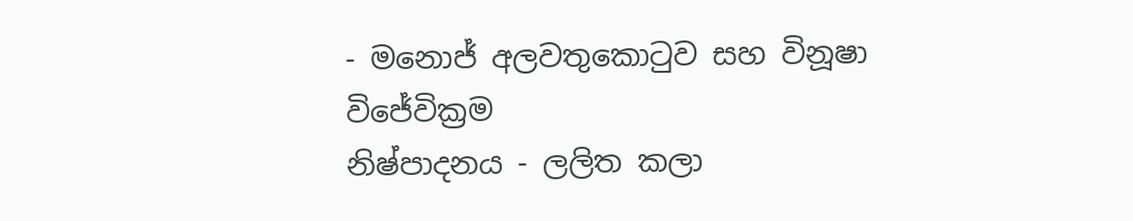- මනොජ් අලවතුකොටුව සහ විනූෂා විජේවික්‍රම
නිෂ්පාදනය - ලලිත කලා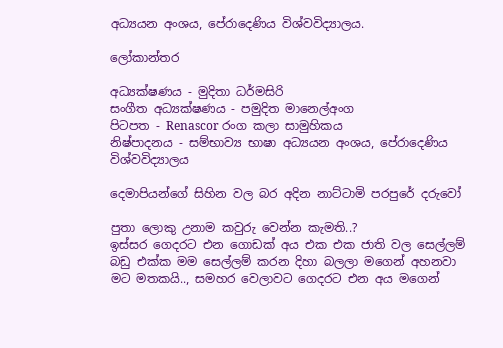අධ්‍යයන අංශය, පේරාදෙණිය විශ්වවිද්‍යාලය.

ලෝකාන්තර

අධ්‍යක්ෂණය - මුදිතා ධර්මසිරි
සංගීත අධ්‍යක්ෂණය - පමුදිත මානෙල්අංග
පිටපත - Renascor රංග කලා සාමුහිකය
නිෂ්පාදනය - සම්භාව්‍ය භාෂා අධ්‍යයන අංශය, පේරාදෙණිය විශ්වවිද්‍යාලය

දෙමාපියන්ගේ සිහින වල බර අදින නාට්ටාමි පරපුරේ දරුවෝ

පුතා ලොකු උනාම කවුරු වෙන්න කැමති..?
ඉස්සර ගෙදරට එන ගොඩක් අය එක එක ජාති වල සෙල්ලම් බඩු එක්ක මම සෙල්ලම් කරන දිහා බලලා මගෙන් අහනවා මට මතකයි.., සමහර වෙලාවට ගෙදරට එන අය මගෙන්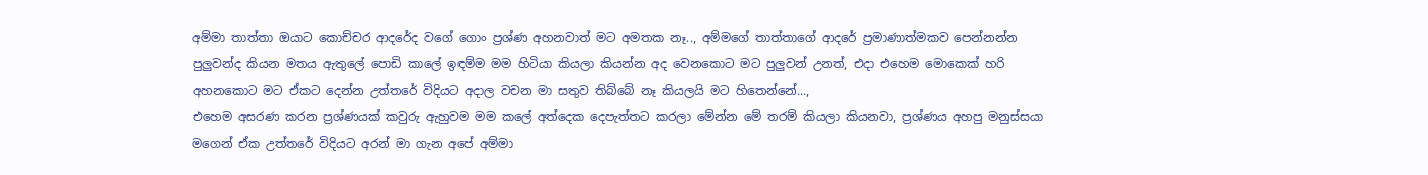අම්මා තාත්තා ඔයාට කොච්චර ආදරේද වගේ ගොං ප්‍රශ්ණ අහනවාත් මට අමතක නෑ.., අම්මගේ තාත්තාගේ ආදරේ ප්‍රමාණාත්මකව පෙන්නන්න පුලුවන්ද කියන මතය ඇතුලේ පොඩි කාලේ ඉඳම්ම මම හිටියා කියලා කියන්න අද වෙනකොට මට පුලුවන් උනත්, එදා එහෙම මොකෙක් හරි අහනකොට මට ඒකට දෙන්න උත්තරේ විදියට අදාල වචන මා සතුව තිබ්බේ නෑ කියලයි මට හිතෙන්නේ...,
එහෙම අසරණ කරන ප්‍රශ්ණයක් කවුරු ඇහුවම මම කලේ අත්දෙක දෙපැත්තට කරලා මේන්න මේ තරම් කියලා කියනවා, ප්‍රශ්ණය අහපු මනුස්සයා මගෙන් ඒක උත්තරේ විදියට අරන් මා ගැන අපේ අම්මා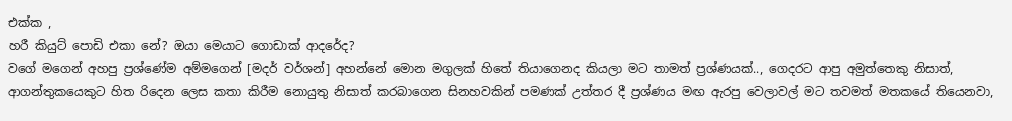එක්ක ,
හරී කියුට් පොඩි එකා නේ? ඔයා මෙයාට ගොඩාක් ආදරේද?
වගේ මගෙන් අහපු ප්‍රශ්ණේම අම්මගෙන් [මදර් වර්ශන්] අහන්නේ මොන මගුලක් හිතේ තියාගෙනද කියලා මට තාමත් ප්‍රශ්ණයක්.., ගෙදරට ආපු අමුත්තෙකු නිසාත්, ආගන්තුකයෙකුට හිත රිදෙන ලෙස කතා කිරීම නොයුතු නිසාත් කරබාගෙන සිනහවකින් පමණක් උත්තර දී ප්‍රශ්ණය මඟ ඇරපු වෙලාවල් මට තවමත් මතකයේ තියෙනවා,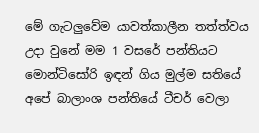මේ ගැටලුවේම යාවත්කාලීන තත්ත්වය උදා වුනේ මම 1 වසරේ පන්තියට මොන්ටිසෝරි ඉඳන් ගිය මුල්ම සතියේ අපේ බාලාංශ පන්තියේ ටීචර් වෙලා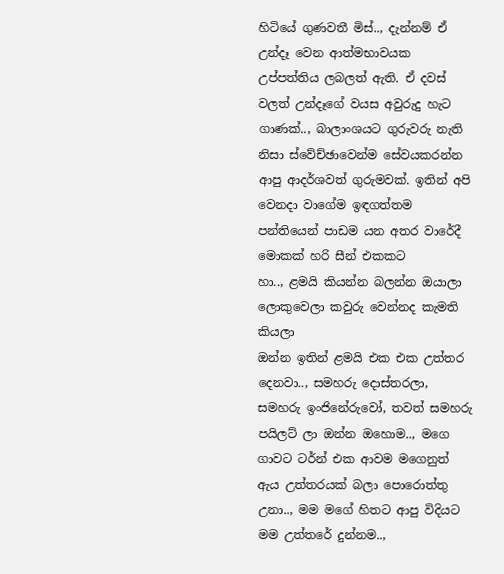හිටියේ ගුණවතී මිස්.., දැන්නම් ඒ උන්දෑ වෙන ආත්මභාවයක උප්පත්තිය ලබලත් ඇති. ඒ දවස් වලත් උන්දෑගේ වයස අවුරුදු හැට ගාණක්.., බාලාංශයට ගුරුවරු නැති නිසා ස්වේච්ඡාවෙන්ම සේවයකරන්න ආපු ආදර්ශවත් ගුරුමවක්. ඉතින් අපි වෙනදා වාගේම ඉඳගත්තම පන්තියෙන් පාඩම යන අතර වාරේදී මොකක් හරි සීන් එකකට
හා.., ළමයි කියන්න බලන්න ඔයාලා ලොකුවෙලා කවුරු වෙන්නද කැමති කියලා
ඔන්න ඉතින් ළමයි එක එක උත්තර දෙනවා.., සමහරු දොස්තරලා, සමහරු ඉංජිනේරුවෝ, තවත් සමහරු පයිලට් ලා ඔන්න ඔහොම.., මගෙ ගාවට ටර්න් එක ආවම මගෙනුත් ඇය උත්තරයක් බලා පොරොත්තු උනා.., මම මගේ හිතට ආපු විදියට මම උත්තරේ දුන්නම..,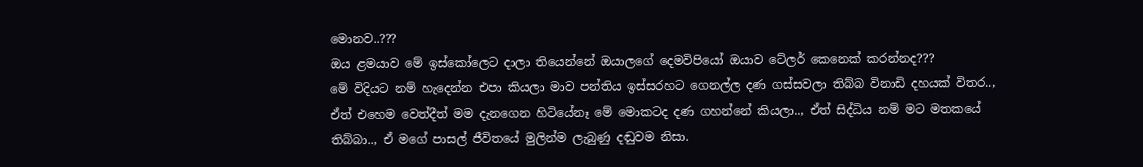මොනව..???
ඔය ළමයාව මේ ඉස්කෝලෙට දාලා තියෙන්නේ ඔයාලගේ දෙමවිපියෝ ඔයාව ටේල‍ර් කෙනෙක් කරන්නද???
මේ විදියට නම් හැදෙන්න එපා කියලා මාව පන්තිය ඉස්සරහට ගෙනල්ල දණ ගස්සවලා තිබ්බ විනාඩි දහයක් විතර..,  ඒත් එහෙම වෙත්දීත් මම දැනගෙන හිටියේනෑ මේ මොකටද දණ ගහන්නේ කියලා.., ඒත් සිද්ධිය නම් මට මතකයේ තිබ්බා.., ඒ මගේ පාසල් ජීවිතයේ මුලින්ම ලැබුණු දඬුවම නිසා.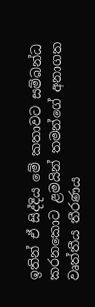ඉතින් ඒ සිද්දිය මේ කතාවට සම්බන්ධ කරනකොට ළමයින් තමන්ගේ අනාගත වෘත්තීය තීරණය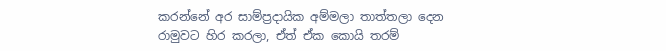කරන්නේ අර සාම්ප්‍රදායික අම්මලා තාත්තලා දෙන රාමුවට හිර කරලා, ඒත් ඒක කොයි තරම්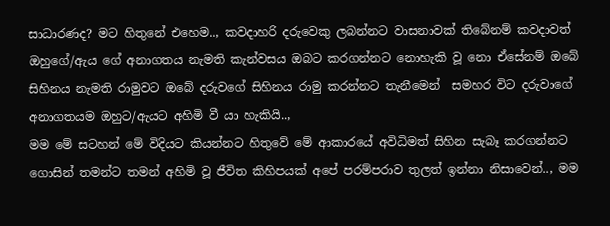සාධාරණද? මට හිතුනේ එහෙම.., කවදාහරි දරුවෙකු ලබන්නට වාසනාවක් තිබේනම් කවදාවත් ඔහුගේ/ඇය ගේ අනාගතය නැමති කැන්වසය ඔබට කරගන්නට නොහැකි වූ නො ඒසේනම් ඔබේ සිහිනය නැමති රාමුවට ඔබේ දරුවගේ සිහිනය රාමු කරන්නට තැනීමෙන්  සමහර විට දරුවාගේ අනාගතයම ඔහුට/ඇයට අහිමි වී යා හැකියි..,
මම මේ සටහන් මේ විදියට කියන්නට හිතුවේ මේ ආකාරයේ අවිධිමත් සිහින සැබෑ කරගන්නට ගොසින් තමන්ට තමන් අහිමි වූ ජීවිත කිහිපයක් අපේ පරම්පරාව තුලත් ඉන්නා නිසාවෙන්.., මම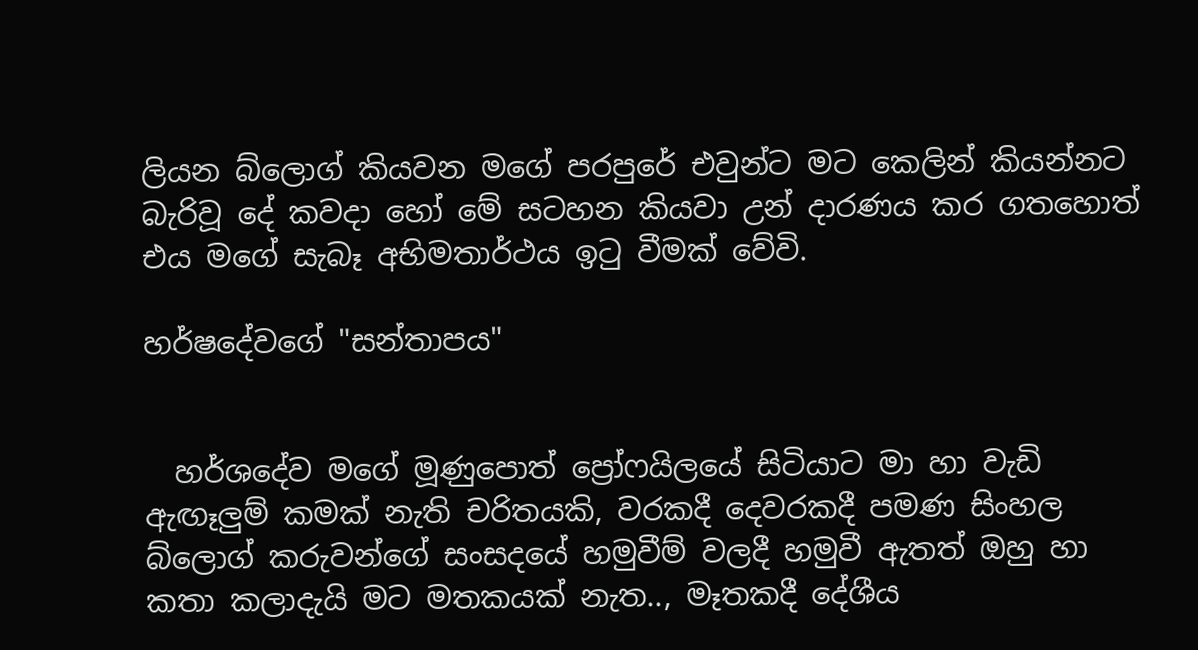ලියන බ්ලොග් කියවන මගේ පරපුරේ එවුන්ට මට කෙලින් කියන්නට බැරිවූ දේ කවදා හෝ මේ සටහන කියවා උන් දාරණය කර ගතහොත් එය මගේ සැබෑ අභිමතාර්ථය ඉටු වීමක් වේවි.

හර්ෂදේවගේ "සන්තාපය"


  හර්ශදේව මගේ මූණුපොත් ප්‍රෝෆයිලයේ සිටියාට මා හා වැඩි ඇඟෑලුම් කමක් නැති චරිතයකි, වරකදී දෙවරකදී පමණ සිංහල බ්ලොග් කරුවන්ගේ සංසදයේ හමුවීම් වලදී හමුවී ඇතත් ඔහු හා කතා කලාදැයි මට මතකයක් නැත.., මෑතකදී දේශීය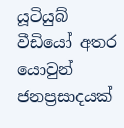යූටියුබ් වීඩියෝ අතර යොවුන් ජනප්‍රසාදයක්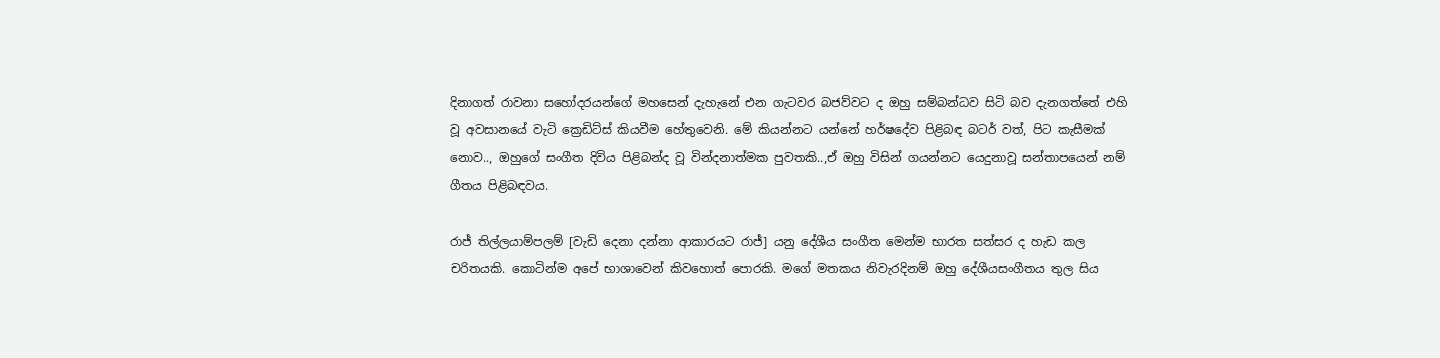දිනාගත් රාවනා සහෝදරයන්ගේ මහසෙන් දැහැනේ එන ගැටවර බජව්වට ද ඔහු සම්බන්ධව සිටි බව දැනගත්තේ එහි වූ අවසානයේ වැටි ක්‍රෙඩිට්ස් කියවීම හේතුවෙනි. මේ කියන්නට යන්නේ හර්ෂදේව පිළිබඳ බටර් වත්, පිට කැසීමක් නොව.., ඔහුගේ සංගීත දිවිය පිළිබන්ද වූ වින්දනාත්මක පුවතකි..,ඒ ඔහු විසින් ගයන්නට යෙදුනාවූ සන්තාපයෙන් නම් ගීතය පිළිබඳවය.

රාජ් තිල්ලයාම්පලම් [වැඩි දෙනා දන්නා ආකාරයට රාජ්] යනු දේශීය සංගීත මෙන්ම භාරත සත්සර ද හැඩ කල චරිතයකි. කොටින්ම අපේ භාශාවෙන් කිවහොත් පොරකි. මගේ මතකය නිවැරදිනම් ඔහු දේශීයසංගීතය තුල සිය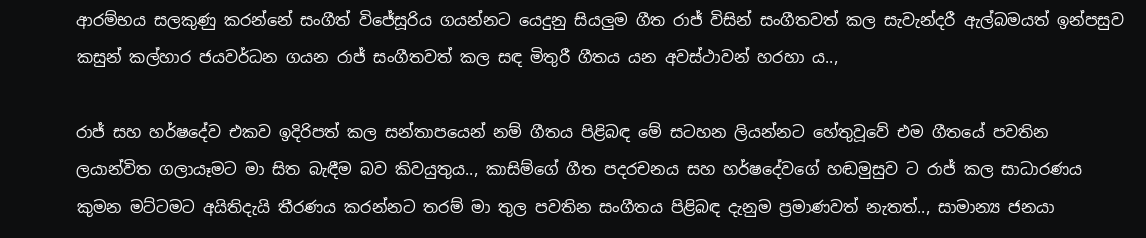ආරම්භය සලකුණු කරන්නේ සංගීත් විජේසූරිය ගයන්නට යෙදුනු සියලුම ගීත රාජ් විසින් සංගීතවත් කල සැවැන්දරී ඇල්බමයත් ඉන්පසුව කසුන් කල්හාර ජයවර්ධන ගයන රාජ් සංගීතවත් කල සඳ මිතුරී ගීතය යන අවස්ථාවන් හරහා ය..,

රාජ් සහ හර්ෂදේව එකව ඉදිරිපත් කල සන්තාපයෙන් නම් ගීතය පිළිබඳ මේ සටහන ලියන්නට හේතුවූවේ එම ගීතයේ පවතින ලයාන්විත ගලායෑමට මා සිත බැඳීම බව කිවයුතුය.., කාසිම්ගේ ගීත පදරචනය සහ හර්ෂදේවගේ හඬමුසුව ට රාජ් කල සාධාරණය කුමන මට්ටමට අයිතිදැයි තීරණය කරන්නට තරම් මා තුල පවතින සංගීතය පිළිබඳ දැනුම ප්‍රමාණවත් නැතත්.., සාමාන්‍ය ජනයා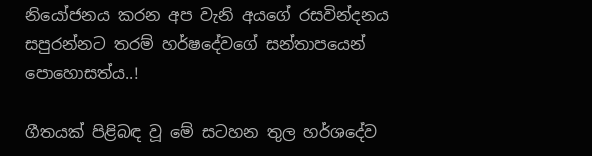නියෝජනය කරන අප වැනි අයගේ රසවින්දනය සපුරන්නට තරම් හර්ෂදේවගේ සන්තාපයෙන් පොහොසත්ය..!

ගීතයක් පිළිබඳ වූ මේ සටහන තුල හර්ශදේව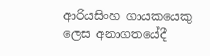ආරියසිංහ ගායකයෙකු ලෙස අනාගතයේදී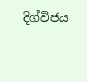දිග්විජය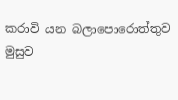කරාවි යන බලාපොරොත්තුව මුසුව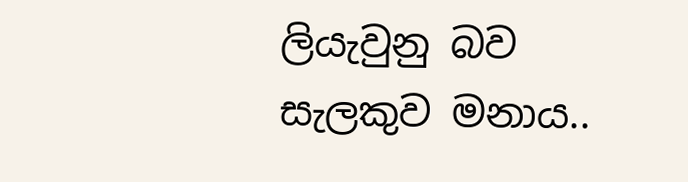ලියැවුනු බව සැලකුව මනාය..